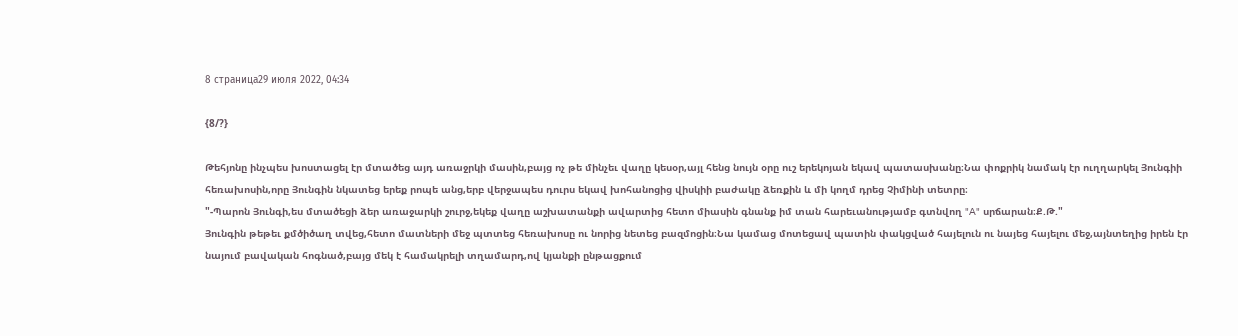8 страница29 июля 2022, 04:34

{8/?}

Թեհյոնը ինչպես խոստացել էր մտածեց այդ առաջրկի մասին,բայց ոչ թե մինչեւ վաղը կեսօր,այլ հենց նույն օրը ուշ երեկոյան եկավ պատասխանը։Նա փոքրիկ նամակ էր ուղղարկել Յունգիի հեռախոսին,որը Յունգին նկատեց երեք րոպե անց,երբ վերջապես դուրս եկավ խոհանոցից վիսկիի բաժակը ձեռքին և մի կողմ դրեց Չիմինի տետրը։
"-Պարոն Յունգի,ես մտածեցի ձեր առաջարկի շուրջ,եկեք վաղը աշխատանքի ավարտից հետո միասին գնանք իմ տան հարեւանությամբ գտնվող "A" սրճարան։Ք.Թ."
Յունգին թեթեւ քմծիծաղ տվեց,հետո մատների մեջ պտտեց հեռախոսը ու նորից նետեց բազմոցին։Նա կամաց մոտեցավ պատին փակցված հայելուն ու նայեց հայելու մեջ,այնտեղից իրեն էր նայում բավական հոգնած,բայց մեկ է համակրելի տղամարդ,ով կյանքի ընթացքում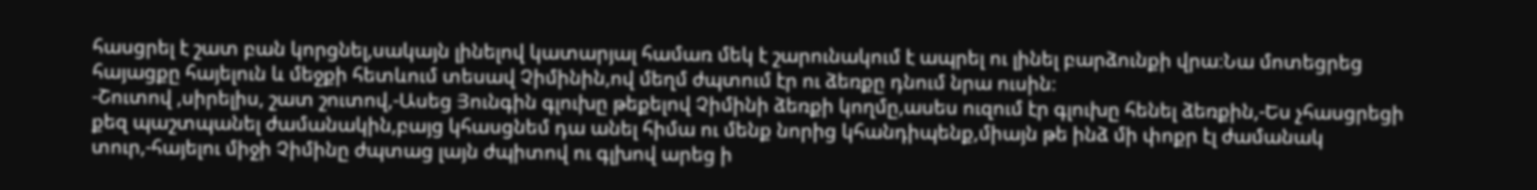հասցրել է շատ բան կորցնել,սակայն լինելով կատարյալ համառ մեկ է շարունակում է ապրել ու լինել բարձունքի վրա։Նա մոտեցրեց հայացքը հայելուն և մեջքի հետևում տեսավ Չիմինին,ով մեղմ ժպտում էր ու ձեռքը դնում նրա ուսին։
-Շուտով ,սիրելիս, շատ շուտով,-Ասեց Յունգին գլուխը թեքելով Չիմինի ձեռքի կողմը,ասես ուզում էր գլուխը հենել ձեռքին,-Ես չհասցրեցի քեզ պաշտպանել ժամանակին,բայց կհասցնեմ դա անել հիմա ու մենք նորից կհանդիպենք,միայն թե ինձ մի փոքր էլ ժամանակ տուր,-հայելու միջի Չիմինը ժպտաց լայն ժպիտով ու գլխով արեց ի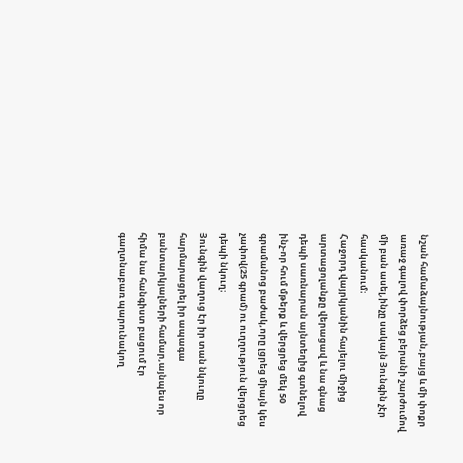նշան համաձայնության,բայց և մի փոքր առաջ գալով փորձեց բերանի շարժումով մի բան ասել,ինչը սակայն Յունգին չէր հասկանում։
Հաջորդ վայրկյանին հայելու միջից արտացոլանքը վերացավ և նա գնաց դեպի սառնարան այնտեղից գտնելով ինչ-որ հում մթերք և վերցրեց մեկ 50 գրամանոց բաժակ,որը լցրեց միայն կես չափով(25 գրամ) ու ուղղություն վերցրեց դեպի նկուղ։
Յունգին վաղուց էր իր տան նկուղը հարմարացրել իր ապագա բանտարկյալների համար,այնպես որ հիմա նա հանգիստ բացում էր գաղտնաբառ պարունակող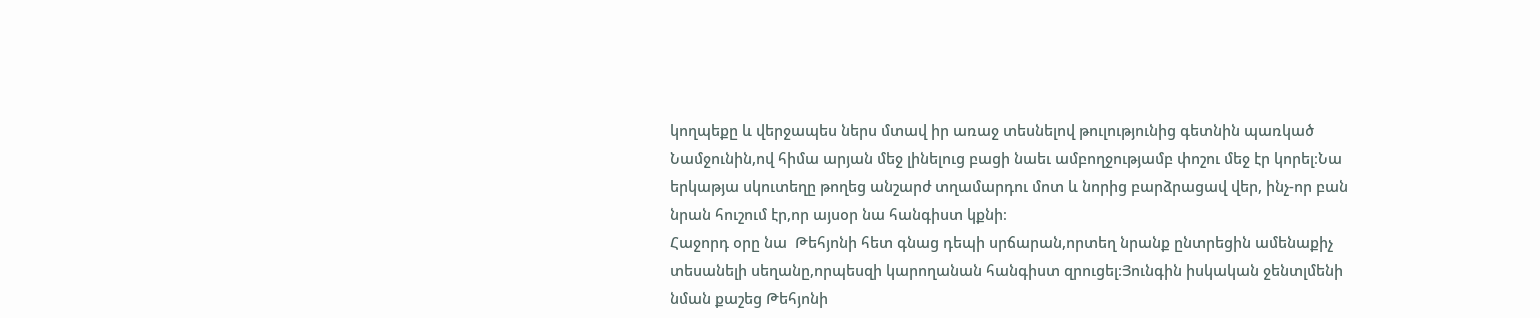կողպեքը և վերջապես ներս մտավ իր առաջ տեսնելով թուլությունից գետնին պառկած Նամջունին,ով հիմա արյան մեջ լինելուց բացի նաեւ ամբողջությամբ փոշու մեջ էր կորել։Նա երկաթյա սկուտեղը թողեց անշարժ տղամարդու մոտ և նորից բարձրացավ վեր, ինչ-որ բան նրան հուշում էր,որ այսօր նա հանգիստ կքնի։
Հաջորդ օրը նա  Թեհյոնի հետ գնաց դեպի սրճարան,որտեղ նրանք ընտրեցին ամենաքիչ տեսանելի սեղանը,որպեսզի կարողանան հանգիստ զրուցել։Յունգին իսկական ջենտլմենի նման քաշեց Թեհյոնի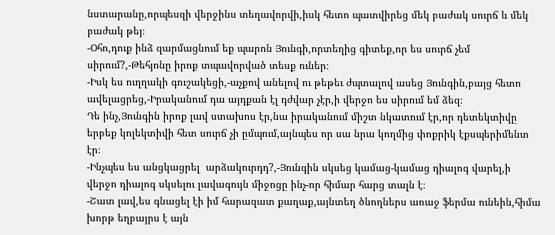նստարանը,որպեսզի վերջինս տեղավորվի,իսկ հետո պատվիրեց մեկ բաժակ սուրճ և մեկ բաժակ թեյ։
-Օհո,դուք ինձ զարմացնում եք պարոն Յունգի,որտեղից գիտեք,որ ես սուրճ չեմ սիրում?,-Թեհյոնը իրոք տպավորված տեսք ուներ։
-Իսկ ես ուղղակի գուշակեցի,-աչքով անելով ու թեթեւ ժպտալով ասեց Յունգին,բայց հետո ավելացրեց,-Իրականում դա այդքան էլ դժվար չէր,ի վերջո ես սիրում եմ ձեզ։
Դե ինչ,Յունգին իրոք լավ ստախոս էր,նա իրականում միշտ նկատում էր,որ դետեկտիվը երբեք կոլեկտիվի հետ սուրճ չի ըմպում,այնպես որ սա նրա կողմից փոքրիկ էքսպերիմենտ էր։
-Ինչպես ես անցկացրել  արձակուրդդ?,-Յունգին սկսեց կամաց-կամաց դիալոգ վարել,ի վերջո դիալոգ սկսելու լավագույն միջոցը ինչ-որ հիմար հարց տալն է։
-Շատ լավ,ես գնացել էի իմ հարազատ քաղաք,այնտեղ ծնողներս առաջ ֆերմա ունեին,հիմա խորթ եղբայրս է այն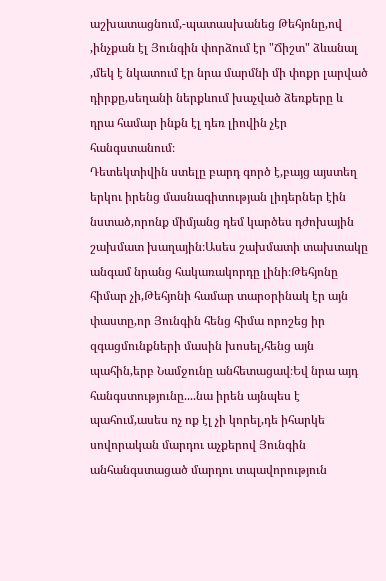աշխատացնում,-պատասխանեց Թեհյոնը,ով ,ինչքան էլ Յունգին փորձում էր "Ճիշտ" ձևանալ ,մեկ է նկատում էր նրա մարմնի մի փոքր լարված դիրքը,սեղանի ներքևում խաչված ձեռքերը և դրա համար ինքն էլ դեռ լիովին չէր հանգստանում։
Դետեկտիվին ստելը բարդ գործ է,բայց այստեղ երկու իրենց մասնագիտության լիդերներ էին նստած,որոնք միմյանց դեմ կարծես դժոխային շախմատ խաղային։Ասես շախմատի տախտակը անգամ նրանց հակառակորդը լինի։Թեհյոնը հիմար չի,Թեհյոնի համար տարօրինակ էր այն փաստը,որ Յունգին հենց հիմա որոշեց իր զգացմունքների մասին խոսել,հենց այն պահին,երբ Նամջունը անհետացավ։Եվ նրա այդ հանգստությունը....նա իրեն այնպես է պահում,ասես ոչ ոք էլ չի կորել,դե իհարկե սովորական մարդու աչքերով Յունգին անհանգստացած մարդու տպավորություն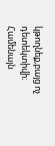կթողնեք,բայց ոչ դետեկտիվի։
Համենայն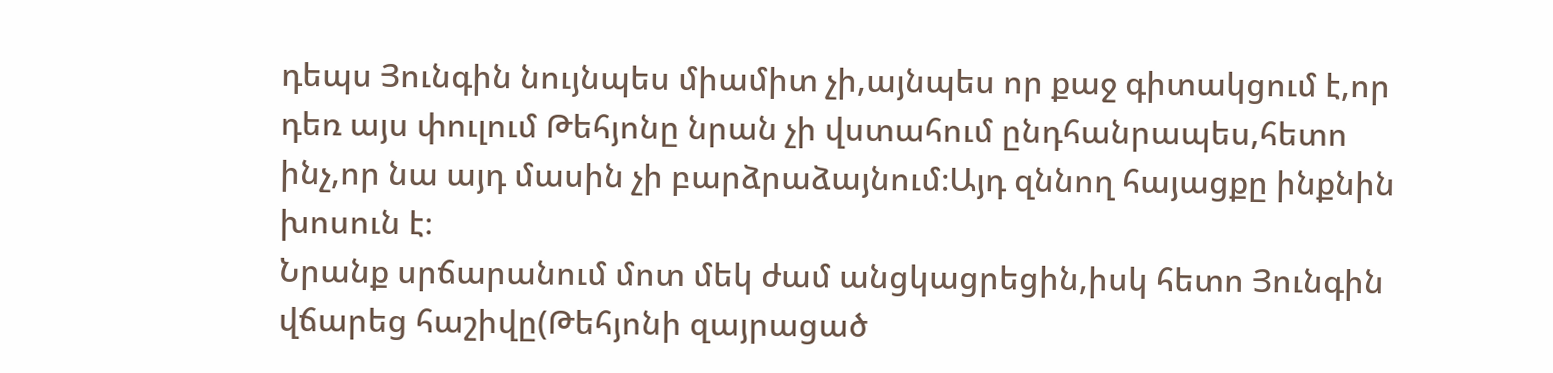դեպս Յունգին նույնպես միամիտ չի,այնպես որ քաջ գիտակցում է,որ դեռ այս փուլում Թեհյոնը նրան չի վստահում ընդհանրապես,հետո ինչ,որ նա այդ մասին չի բարձրաձայնում։Այդ զննող հայացքը ինքնին խոսուն է։
Նրանք սրճարանում մոտ մեկ ժամ անցկացրեցին,իսկ հետո Յունգին վճարեց հաշիվը(Թեհյոնի զայրացած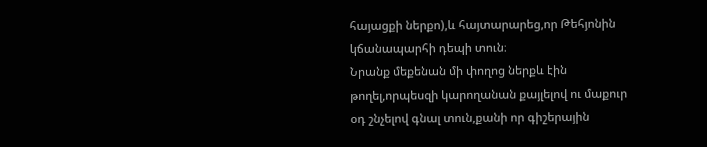հայացքի ներքո),և հայտարարեց,որ Թեհյոնին կճանապարհի դեպի տուն։
Նրանք մեքենան մի փողոց ներքև էին թողել,որպեսզի կարողանան քայլելով ու մաքուր օդ շնչելով գնալ տուն,քանի որ գիշերային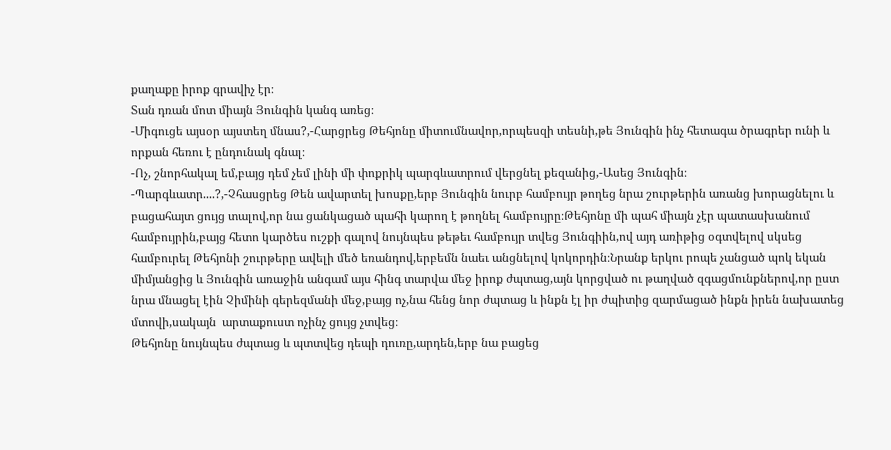քաղաքը իրոք գրավիչ էր։
Տան դռան մոտ միայն Յունգին կանգ առեց։
-Միգուցե այսօր այստեղ մնաս?,-Հարցրեց Թեհյոնը միտումնավոր,որպեսզի տեսնի,թե Յունգին ինչ հետագա ծրագրեր ունի և որքան հեռու է ընդունակ գնալ։
-Ոչ, շնորհակալ եմ,բայց դեմ չեմ լինի մի փոքրիկ պարգևատրում վերցնել քեզանից,-Ասեց Յունգին։
-Պարգևատր....?,-Չհասցրեց Թեն ավարտել խոսքը,երբ Յունգին նուրբ համբույր թողեց նրա շուրթերին առանց խորացնելու և բացահայտ ցույց տալով,որ նա ցանկացած պահի կարող է թողնել համբույրը։Թեհյոնը մի պահ միայն չէր պատասխանում համբույրին,բայց հետո կարծես ուշքի գալով նույնպես թեթեւ համբույր տվեց Յունգիին,ով այդ առիթից օգտվելով սկսեց համբուրել Թեհյոնի շուրթերը ավելի մեծ եռանդով,երբեմն նաեւ անցնելով կոկորդին։Նրանք երկու րոպե չանցած պոկ եկան միմյանցից և Յունգին առաջին անգամ այս հինգ տարվա մեջ իրոք ժպտաց,այն կորցված ու թաղված զգացմունքներով,որ ըստ նրա մնացել էին Չիմինի գերեզմանի մեջ,բայց ոչ,նա հենց նոր ժպտաց և ինքն էլ իր ժպիտից զարմացած ինքն իրեն նախատեց մտովի,սակայն  արտաքուստ ոչինչ ցույց չտվեց։
Թեհյոնը նույնպես ժպտաց և պտտվեց դեպի դուռը,արդեն,երբ նա բացեց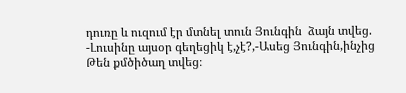դուռը և ուզում էր մտնել տուն Յունգին  ձայն տվեց.
-Լուսինը այսօր գեղեցիկ է,չէ?,-Ասեց Յունգին,ինչից Թեն քմծիծաղ տվեց։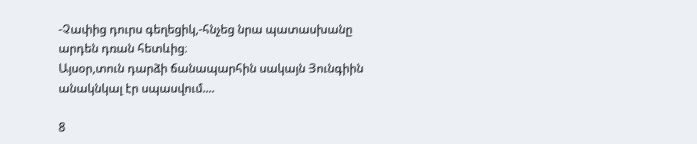-Չափից դուրս գեղեցիկ,-հնչեց նրա պատասխանը արդեն դռան հետևից։
Այսօր,տուն դարձի ճանապարհին սակայն Յունգիին անակնկալ էր սպասվում....

8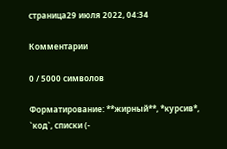страница29 июля 2022, 04:34

Комментарии

0 / 5000 символов

Форматирование: **жирный**, *курсив*, `код`, списки (-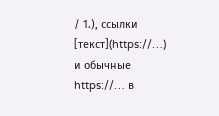/ 1.), ссылки [текст](https://…) и обычные https://… в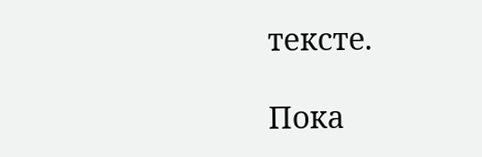тексте.

Пока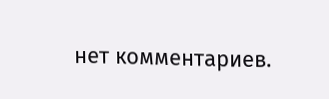нет комментариев.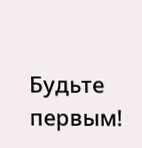Будьте первым!